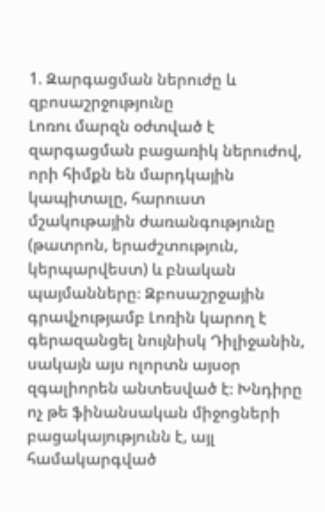1. Զարգացման ներուժը և զբոսաշրջությունը
Լոռու մարզն օժտված է զարգացման բացառիկ ներուժով, որի հիմքն են մարդկային կապիտալը, հարուստ մշակութային ժառանգությունը (թատրոն, երաժշտություն, կերպարվեստ) և բնական պայմանները։ Զբոսաշրջային գրավչությամբ Լոռին կարող է գերազանցել նույնիսկ Դիլիջանին, սակայն այս ոլորտն այսօր զգալիորեն անտեսված է։ Խնդիրը ոչ թե ֆինանսական միջոցների բացակայությունն է, այլ համակարգված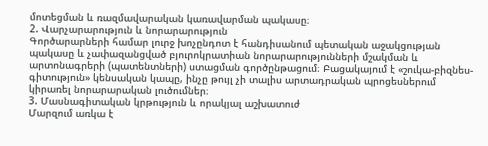մոտեցման և ռազմավարական կառավարման պակասը։
2. Վարչարարություն և նորարարություն
Գործարարների համար լուրջ խոչընդոտ է հանդիսանում պետական աջակցության պակասը և չափազանցված բյուրոկրատիան նորարարությունների մշակման և արտոնագրերի (պատենտների) ստացման գործընթացում։ Բացակայում է «շուկա-բիզնես-գիտություն» կենսական կապը, ինչը թույլ չի տալիս արտադրական պրոցեսներում կիրառել նորարարական լուծումներ։
3. Մասնագիտական կրթություն և որակյալ աշխատուժ
Մարզում առկա է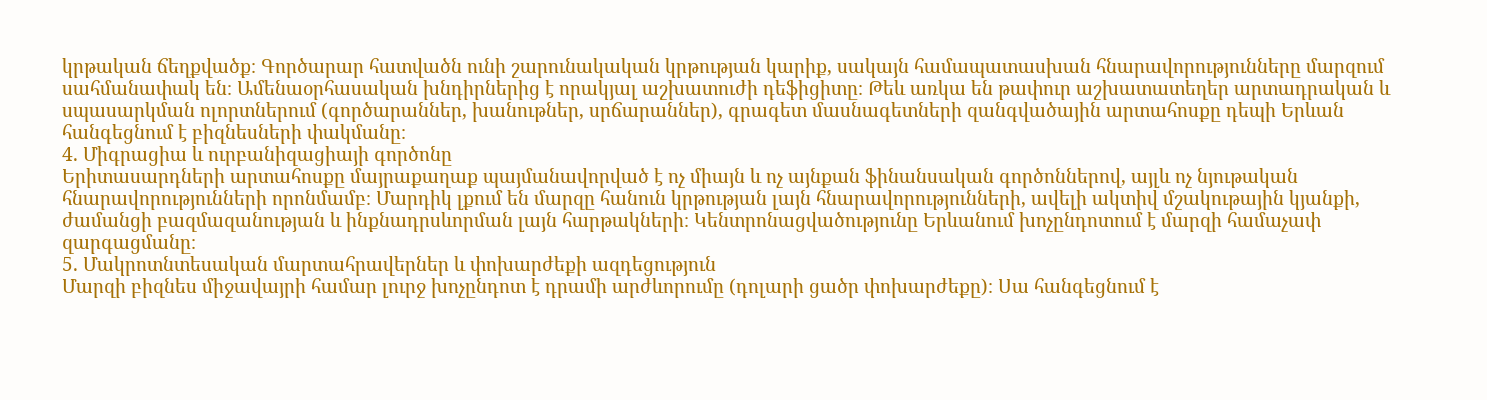կրթական ճեղքվածք։ Գործարար հատվածն ունի շարունակական կրթության կարիք, սակայն համապատասխան հնարավորությունները մարզում սահմանափակ են։ Ամենաօրհասական խնդիրներից է որակյալ աշխատուժի դեֆիցիտը։ Թեև առկա են թափուր աշխատատեղեր արտադրական և սպասարկման ոլորտներում (գործարաններ, խանութներ, սրճարաններ), գրագետ մասնագետների զանգվածային արտահոսքը դեպի Երևան հանգեցնում է բիզնեսների փակմանը։
4. Միգրացիա և ուրբանիզացիայի գործոնը
Երիտասարդների արտահոսքը մայրաքաղաք պայմանավորված է ոչ միայն և ոչ այնքան ֆինանսական գործոններով, այլև ոչ նյութական հնարավորությունների որոնմամբ։ Մարդիկ լքում են մարզը հանուն կրթության լայն հնարավորությունների, ավելի ակտիվ մշակութային կյանքի, ժամանցի բազմազանության և ինքնադրսևորման լայն հարթակների։ Կենտրոնացվածությունը Երևանում խոչընդոտում է մարզի համաչափ զարգացմանը։
5. Մակրոտնտեսական մարտահրավերներ և փոխարժեքի ազդեցություն
Մարզի բիզնես միջավայրի համար լուրջ խոչընդոտ է դրամի արժևորումը (դոլարի ցածր փոխարժեքը)։ Սա հանգեցնում է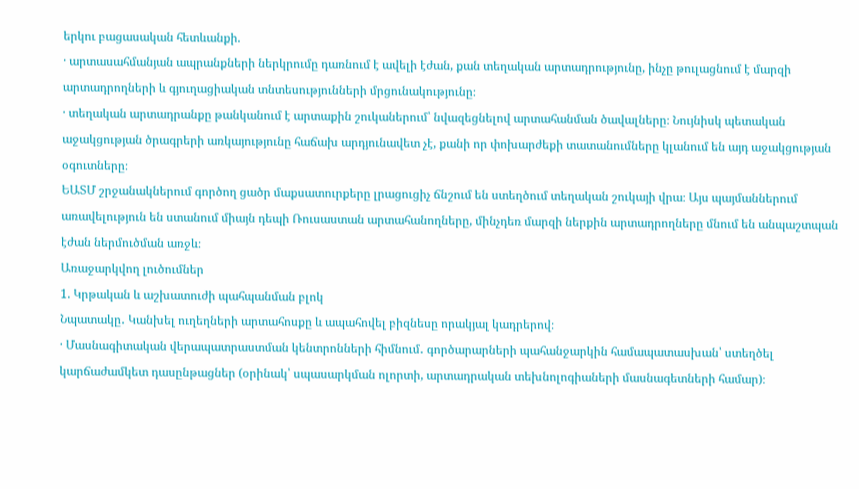երկու բացասական հետևանքի.
· արտասահմանյան ապրանքների ներկրումը դառնում է ավելի էժան, քան տեղական արտադրությունը, ինչը թուլացնում է մարզի արտադրողների և գյուղացիական տնտեսությունների մրցունակությունը։
· տեղական արտադրանքը թանկանում է արտաքին շուկաներում՝ նվազեցնելով արտահանման ծավալները։ Նույնիսկ պետական աջակցության ծրագրերի առկայությունը հաճախ արդյունավետ չէ, քանի որ փոխարժեքի տատանումները կլանում են այդ աջակցության օգուտները։
ԵԱՏՄ շրջանակներում գործող ցածր մաքսատուրքերը լրացուցիչ ճնշում են ստեղծում տեղական շուկայի վրա։ Այս պայմաններում առավելություն են ստանում միայն դեպի Ռուսաստան արտահանողները, մինչդեռ մարզի ներքին արտադրողները մնում են անպաշտպան էժան ներմուծման առջև։
Առաջարկվող լուծումներ
1. Կրթական և աշխատուժի պահպանման բլոկ
Նպատակը․ Կանխել ուղեղների արտահոսքը և ապահովել բիզնեսը որակյալ կադրերով։
· Մասնագիտական վերապատրաստման կենտրոնների հիմնում․ գործարարների պահանջարկին համապատասխան՝ ստեղծել կարճաժամկետ դասընթացներ (օրինակ՝ սպասարկման ոլորտի, արտադրական տեխնոլոգիաների մասնագետների համար)։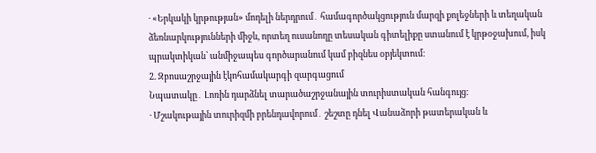· «Երկակի կրթության» մոդելի ներդրում․ համագործակցություն մարզի քոլեջների և տեղական ձեռնարկությունների միջև, որտեղ ուսանողը տեսական գիտելիքը ստանում է կրթօջախում, իսկ պրակտիկան՝ անմիջապես գործարանում կամ բիզնես օբյեկտում։
2. Զբոսաշրջային էկոհամակարգի զարգացում
Նպատակը․ Լոռին դարձնել տարածաշրջանային տուրիստական հանգույց։
· Մշակութային տուրիզմի բրենդավորում․ շեշտը դնել Վանաձորի թատերական և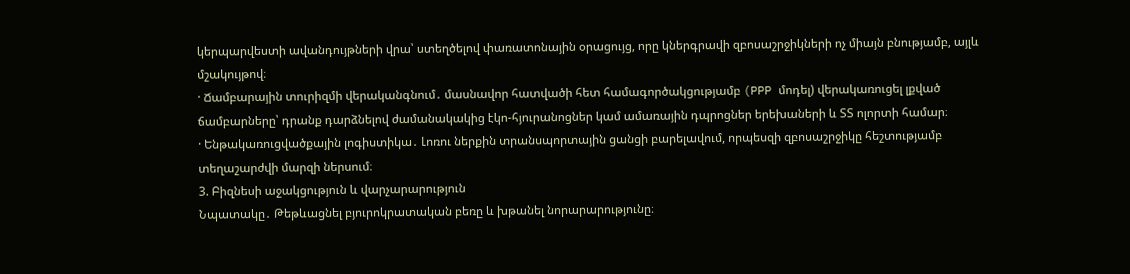կերպարվեստի ավանդույթների վրա՝ ստեղծելով փառատոնային օրացույց, որը կներգրավի զբոսաշրջիկների ոչ միայն բնությամբ, այլև մշակույթով։
· Ճամբարային տուրիզմի վերականգնում․ մասնավոր հատվածի հետ համագործակցությամբ (PPP մոդել) վերակառուցել լքված ճամբարները՝ դրանք դարձնելով ժամանակակից էկո-հյուրանոցներ կամ ամառային դպրոցներ երեխաների և ՏՏ ոլորտի համար։
· Ենթակառուցվածքային լոգիստիկա․ Լոռու ներքին տրանսպորտային ցանցի բարելավում, որպեսզի զբոսաշրջիկը հեշտությամբ տեղաշարժվի մարզի ներսում։
3. Բիզնեսի աջակցություն և վարչարարություն
Նպատակը․ Թեթևացնել բյուրոկրատական բեռը և խթանել նորարարությունը։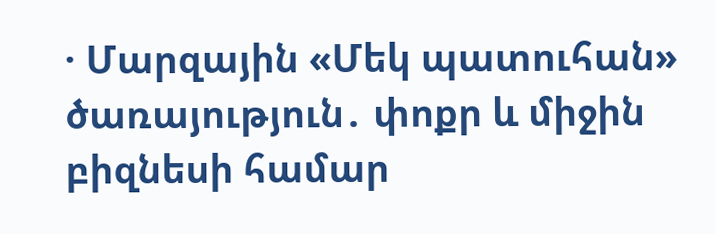· Մարզային «Մեկ պատուհան» ծառայություն․ փոքր և միջին բիզնեսի համար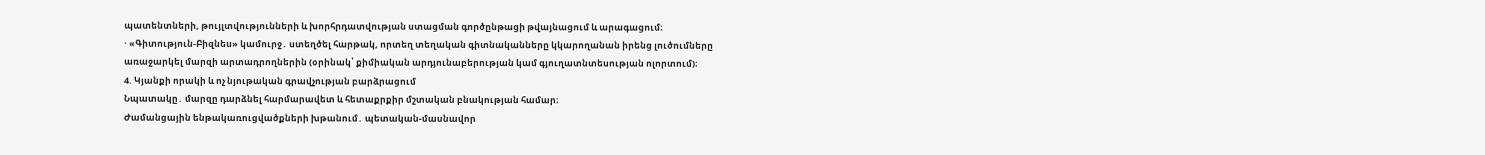պատենտների, թույլտվությունների և խորհրդատվության ստացման գործընթացի թվայնացում և արագացում։
· «Գիտություն-Բիզնես» կամուրջ․ ստեղծել հարթակ, որտեղ տեղական գիտնականները կկարողանան իրենց լուծումները առաջարկել մարզի արտադրողներին (օրինակ՝ քիմիական արդյունաբերության կամ գյուղատնտեսության ոլորտում)։
4. Կյանքի որակի և ոչ նյութական գրավչության բարձրացում
Նպատակը․ մարզը դարձնել հարմարավետ և հետաքրքիր մշտական բնակության համար։
Ժամանցային ենթակառուցվածքների խթանում․ պետական-մասնավոր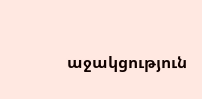աջակցություն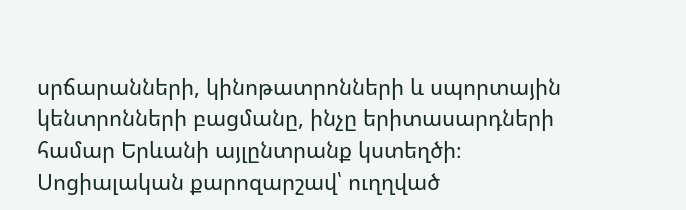սրճարանների, կինոթատրոնների և սպորտային կենտրոնների բացմանը, ինչը երիտասարդների համար Երևանի այլընտրանք կստեղծի։
Սոցիալական քարոզարշավ՝ ուղղված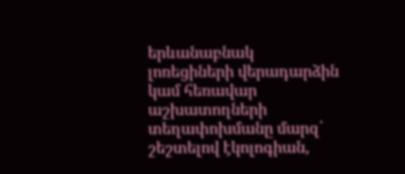երևանաբնակ լոռեցիների վերադարձին կամ հեռավար աշխատողների տեղափոխմանը մարզ՝ շեշտելով էկոլոգիան,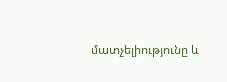մատչելիությունը և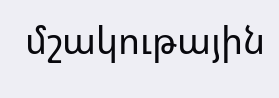մշակութային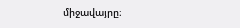միջավայրը։